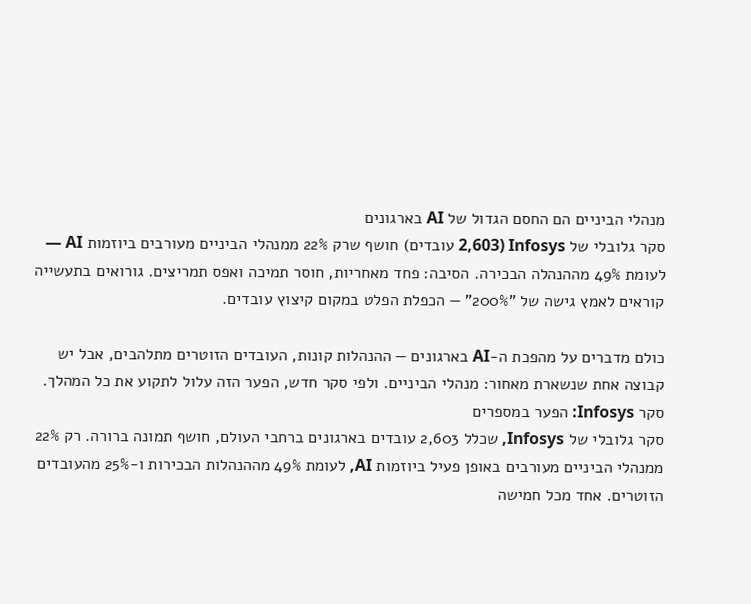מנהלי הביניים הם החסם הגדול של AI בארגונים
סקר גלובלי של Infosys (2,603 עובדים) חושף שרק 22% ממנהלי הביניים מעורבים ביוזמות AI — לעומת 49% מההנהלה הבכירה. הסיבה: פחד מאחריות, חוסר תמיכה ואפס תמריצים. גורואים בתעשייה קוראים לאמץ גישה של "200%" — הכפלת הפלט במקום קיצוץ עובדים.

כולם מדברים על מהפכת ה-AI בארגונים — ההנהלות קונות, העובדים הזוטרים מתלהבים, אבל יש קבוצה אחת שנשארת מאחור: מנהלי הביניים. ולפי סקר חדש, הפער הזה עלול לתקוע את כל המהלך.
סקר Infosys: הפער במספרים
סקר גלובלי של Infosys, שכלל 2,603 עובדים בארגונים ברחבי העולם, חושף תמונה ברורה. רק 22% ממנהלי הביניים מעורבים באופן פעיל ביוזמות AI, לעומת 49% מההנהלות הבכירות ו-25% מהעובדים הזוטרים. אחד מכל חמישה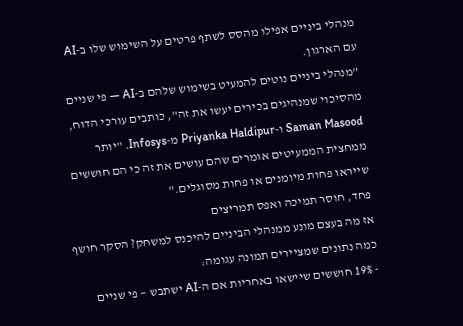מנהלי ביניים אפילו מהסס לשתף פרטים על השימוש שלו ב-AI עם הארגון.
"מנהלי ביניים נוטים להמעיט בשימוש שלהם ב-AI — פי שניים מהסיכוי שמנהיגים בכירים יעשו את זה", כותבים עורכי הדוח, Saman Masood ו-Priyanka Haldipur מ-Infosys. "יותר ממחצית הממעיטים אומרים שהם עושים את זה כי הם חוששים שייראו פחות מיומנים או פחות מסוגלים."
פחד, חוסר תמיכה ואפס תמריצים
אז מה בעצם מונע ממנהלי הביניים להיכנס למשחק? הסקר חושף כמה נתונים שמציירים תמונה עגומה:
- 19% חוששים שיישאו באחריות אם ה-AI ישתבש — פי שניים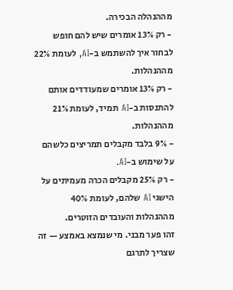מההנהלה הבכירה.
- רק 13% אומרים שיש להם חופש לבחור איך להשתמש ב-AI, לעומת 22% מההנהלות.
- רק 13% אומרים שמעודדים אותם להתנסות ב-AI תמיד, לעומת 21% מההנהלות.
- 9% בלבד מקבלים תמריצים כלשהם על שימוש ב-AI.
- רק 25% מקבלים הכרה מעמיתים על הישגי AI שלהם, לעומת 40% מההנהלות והעובדים הזוטרים.
זהו פער מבני. מי שנמצא באמצע — זה שצריך לתרגם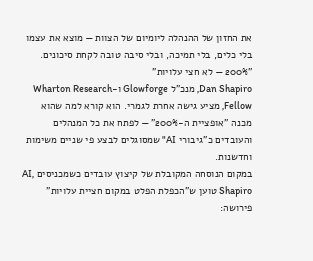את החזון של ההנהלה ליומיום של הצוות — מוצא את עצמו בלי כלים, בלי תמיכה, ובלי סיבה טובה לקחת סיכונים.
"200% — לא חצי עלויות"
Dan Shapiro, מנכ"ל Glowforge ו-Wharton Research Fellow, מציע גישה אחרת לגמרי. הוא קורא למה שהוא מכנה "אופציית ה-200%" — לפתח את כל המנהלים והעובדים כ"גיבורי AI" שמסוגלים לבצע פי שניים משימות וחדשנות.
במקום הנוסחה המקובלת של קיצוץ עובדים כשמכניסים AI, Shapiro טוען ש"הכפלת הפלט במקום חציית עלויות" פירושה: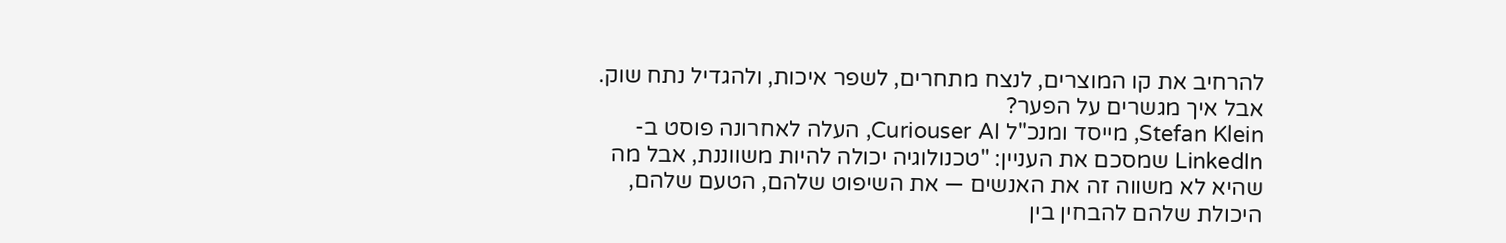להרחיב את קו המוצרים, לנצח מתחרים, לשפר איכות, ולהגדיל נתח שוק.
אבל איך מגשרים על הפער?
Stefan Klein, מייסד ומנכ"ל Curiouser AI, העלה לאחרונה פוסט ב-LinkedIn שמסכם את העניין: "טכנולוגיה יכולה להיות משווננת, אבל מה שהיא לא משווה זה את האנשים — את השיפוט שלהם, הטעם שלהם, היכולת שלהם להבחין בין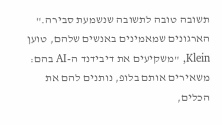תשובה טובה לתשובה שנשמעת סבירה."
הארגונים שמאמינים באנשים שלהם, טוען Klein, "משקיעים את דיבידנד ה-AI בהם: משאירים אותם בלופ, נותנים להם את הכלים,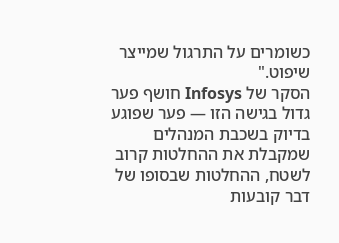כשומרים על התרגול שמייצר שיפוט."
הסקר של Infosys חושף פער גדול בגישה הזו — פער שפוגע בדיוק בשכבת המנהלים שמקבלת את ההחלטות קרוב לשטח, ההחלטות שבסופו של דבר קובעות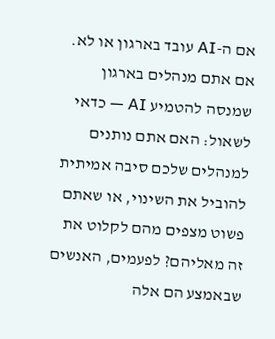אם ה-AI עובד בארגון או לא.
אם אתם מנהלים בארגון שמנסה להטמיע AI — כדאי לשאול: האם אתם נותנים למנהלים שלכם סיבה אמיתית להוביל את השינוי, או שאתם פשוט מצפים מהם לקלוט את זה מאליהם? לפעמים, האנשים שבאמצע הם אלה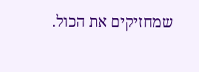שמחזיקים את הכול.